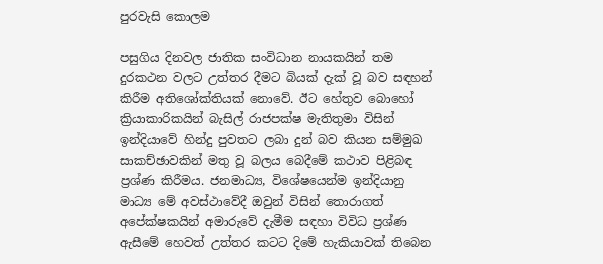පුරවැසි කොලම

පසුගිය දිනවල ජාතික සංවිධාන නායකයින් තම දුරකථන වලට උත්තර දීමට බියක් දැක් වූ බව සඳහන් කිරීම අතිශෝක්තියක් නොවේ. ඊට හේතුව බොහෝ ක්‍රියාකාරිකයින් බැසිල් රාජපක්ෂ මැතිතුමා විසින් ඉන්දියාවේ හින්දු පුවතට ලබා දුන් බව කියන සම්මුඛ සාකච්ඡාවකින් මතු වූ බලය බෙදීමේ කථාව පිළිබඳ ප්‍රශ්ණ කිරීමය. ජනමාධ්‍ය, විශේෂයෙන්ම ඉන්දියානු මාධ්‍ය මේ අවස්ථාවේදී ඔවුන් විසින් තොරාගත් අපේක්ෂකයින් අමාරුවේ දැමීම සඳහා විවිධ ප්‍රශ්ණ ඇසීමේ හෙවත් උත්තර කටට දිමේ හැකියාවක් තිබෙන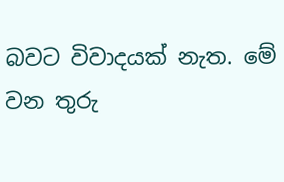බවට විවාදයක් නැත. මේ වන තුරු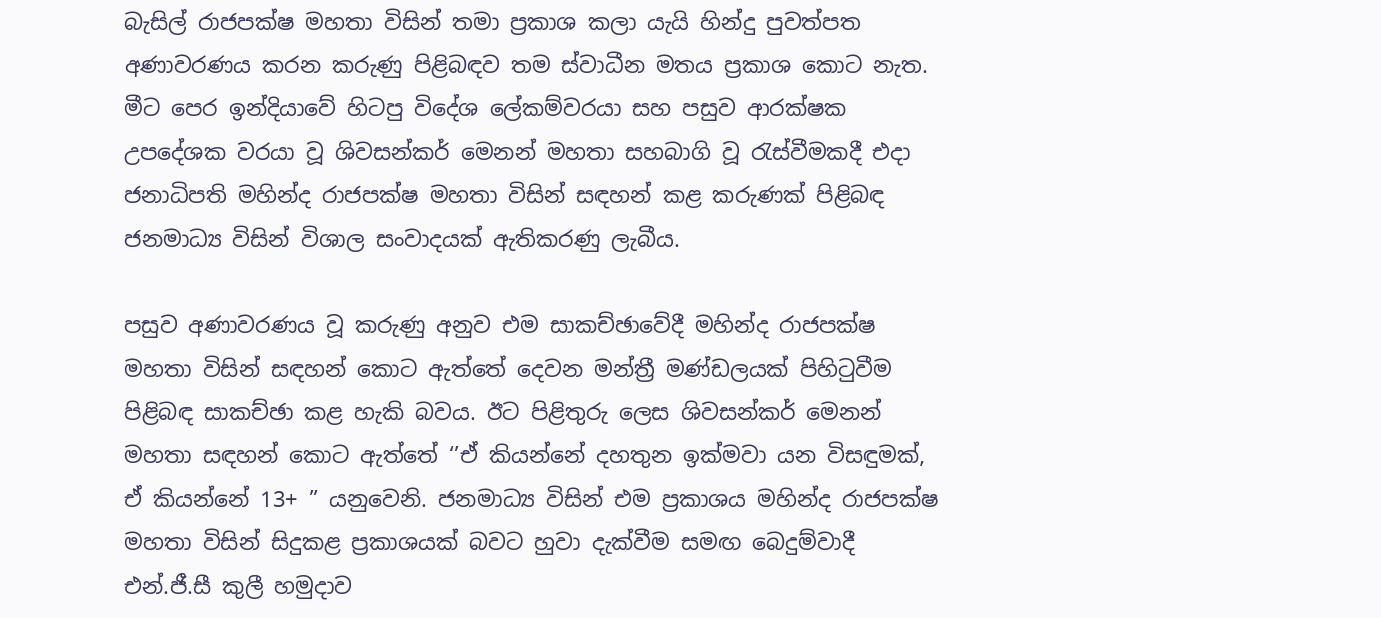බැසිල් රාජපක්ෂ මහතා විසින් තමා ප්‍රකාශ කලා යැයි හින්දු පුවත්පත අණාවරණය කරන කරුණු පිළිබඳව තම ස්වාධීන මතය ප්‍රකාශ කොට නැත. මීට පෙර ඉන්දියාවේ හිටපු විදේශ ලේකම්වරයා සහ පසුව ආරක්ෂක උපදේශක වරයා වූ ශිවසන්කර් මෙනන් මහතා සහබාගි වූ රැස්වීමකදී එදා ජනාධිපති මහින්ද රාජපක්ෂ මහතා විසින් සඳහන් කළ කරුණක් පිළිබඳ ජනමාධ්‍ය විසින් විශාල සංවාදයක් ඇතිකරණු ලැබීය.

පසුව අණාවරණය වූ කරුණු අනුව එම සාකච්ඡාවේදී මහින්ද රාජපක්ෂ මහතා විසින් සඳහන් කොට ඇත්තේ දෙවන මන්ත්‍රී මණ්ඩලයක් පිහිටුවීම පිළිබඳ සාකච්ඡා කළ හැකි බවය. ඊට පිළිතුරු ලෙස ශිවසන්කර් මෙනන් මහතා සඳහන් කොට ඇත්තේ ‘’ඒ කියන්නේ දහතුන ඉක්මවා යන විසඳුමක්, ඒ කියන්නේ 13+ ” යනුවෙනි. ජනමාධ්‍ය විසින් එම ප්‍රකාශය මහින්ද රාජපක්ෂ මහතා විසින් සිදුකළ ප්‍රකාශයක් බවට හුවා දැක්වීම සමඟ බෙදුම්වාදී එන්.ජී.සී කුලී හමුදාව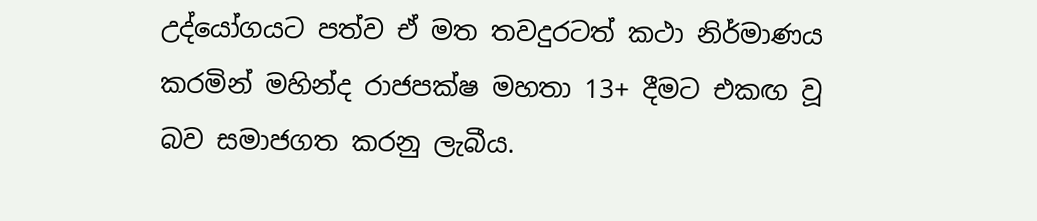උද්යෝගයට පත්ව ඒ මත තවදුරටත් කථා නිර්මාණය කරමින් මහින්ද රාජපක්ෂ මහතා 13+ දීමට එකඟ වූ බව සමාජගත කරනු ලැබීය.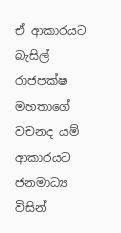ඒ ආකාරයට බැසිල් රාජපක්ෂ මහතාගේ වචනද යම් ආකාරයට ජනමාධ්‍ය විසින්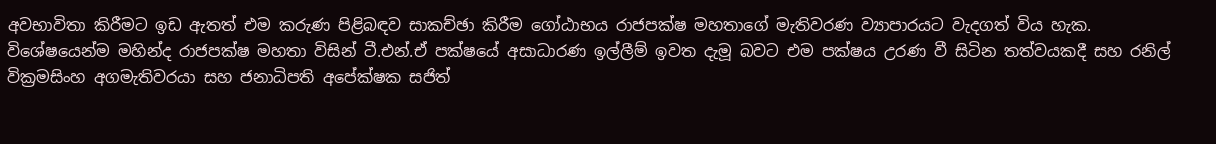අවභාවිතා කිරීමට ඉඩ ඇතත් එම කරුණ පිළිබඳව සාකච්ඡා කිරීම ගෝඨාභය රාජපක්ෂ මහතාගේ මැතිවරණ ව්‍යාපාරයට වැදගත් විය හැක. විශේෂයෙන්ම මහින්ද රාජපක්ෂ මහතා විසින් ටී.එන්.ඒ පක්ෂයේ අසාධාරණ ඉල්ලීම් ඉවත දැමූ බවට එම පක්ෂය උරණ වී සිටින තත්වයකදී සහ රනිල් වික්‍රමසිංහ අගමැතිවරයා සහ ජනාධිපති අපේක්ෂක සජිත්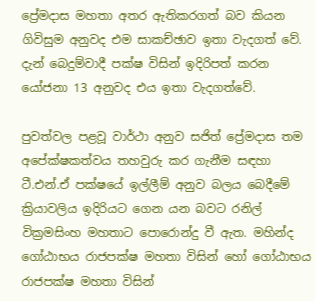ප්‍රේමදාස මහතා අතර ඇතිකරගත් බව කියන ගිවිසුම අනුවද එම සාකච්ඡාව ඉතා වැදගත් වේ. දැන් බෙදුම්වාදී පක්ෂ විසින් ඉදිරිපත් කරන යෝජනා 13 අනුවද එය ඉතා වැදගත්වේ.

පුවත්වල පළවූ වාර්ථා අනුව සජිත් ප්‍රේමදාස තම අපේක්ෂකත්වය තහවුරු කර ගැනීම සඳහා ටී.එන්.ඒ පක්ෂයේ ඉල්ලීම් අනුව බලය බෙදීමේ ක්‍රියාවලිය ඉදිරියට ගෙන යන බවට රනිල් වික්‍රමසිංහ මහතාට පොරොන්දු වී ඇත. මහින්ද ගෝඨාභය රාජපක්ෂ මහතා විසින් හෝ ගෝඨාභය රාජපක්ෂ මහතා විසින්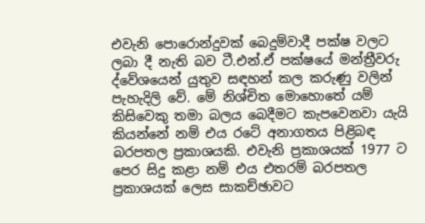එවැනි පොරොන්දුවක් බෙදුම්වාදී පක්ෂ වලට ලබා දී නැති බව ටී.එන්.ඒ පක්ෂයේ මන්ත්‍රීවරු ද්වේශයෙන් යුතුව සඳහන් කල කරුණු වලින් පැහැදිලි වේ. මේ නිශ්චිත මොහොතේ යම් කිසිවෙකු තමා බලය බෙදීමට කැපවෙනවා යැයි කියන්නේ නම් එය රටේ අනාගතය පිළිබඳ බරපතල ප්‍රකාශයකි. එවැනි ප්‍රකාශයක් 1977 ට පෙර සිදු කළා නම් එය එතරම් බරපතල ප්‍රකාශයක් ලෙස සාකච්ඡාවට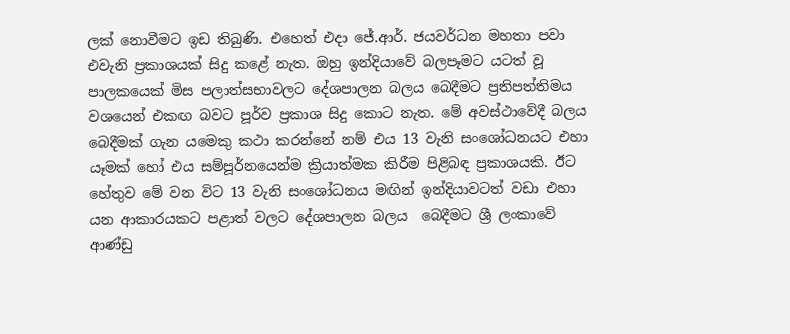ලක් නොවීමට ඉඩ තිබුණි. එහෙත් එදා ජේ.ආර්. ජයවර්ධන මහතා පවා එවැනි ප්‍රකාශයක් සිදු කළේ නැත. ඔහු ඉන්දියාවේ බලපෑමට යටත් වූ පාලකයෙක් මිස පලාත්සභාවලට දේශපාලන බලය බෙදීමට ප්‍රතිපත්තිමය වශයෙන් එකඟ බවට පූර්ව ප්‍රකාශ සිදු කොට නැත. මේ අවස්ථාවේදී බලය බෙදීමක් ගැන යමෙකු කථා කරන්නේ නම් එය 13 වැනි සංශෝධනයට එහා යෑමක් හෝ එය සම්පූර්නයෙන්ම ක්‍රියාත්මක කිරීම පිළිබඳ ප්‍රකාශයකි. ඊට හේතුව මේ වන විට 13 වැනි සංශෝධනය මඟින් ඉන්දියාවටත් වඩා එහා යන ආකාරයකට පළාත් වලට දේශපාලන බලය  බෙදීමට ශ්‍රී ලංකාවේ ආණ්ඩු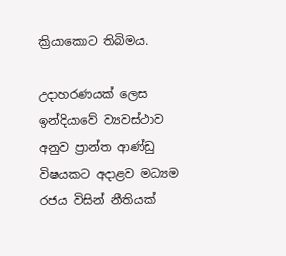ක්‍රියාකොට තිබිමය.

උදාහරණයක් ලෙස ඉන්දියාවේ ව්‍යවස්ථාව අනුව ප්‍රාන්ත ආණ්ඩු විෂයකට අදාළව මධ්‍යම රජය විසින් නීතියක්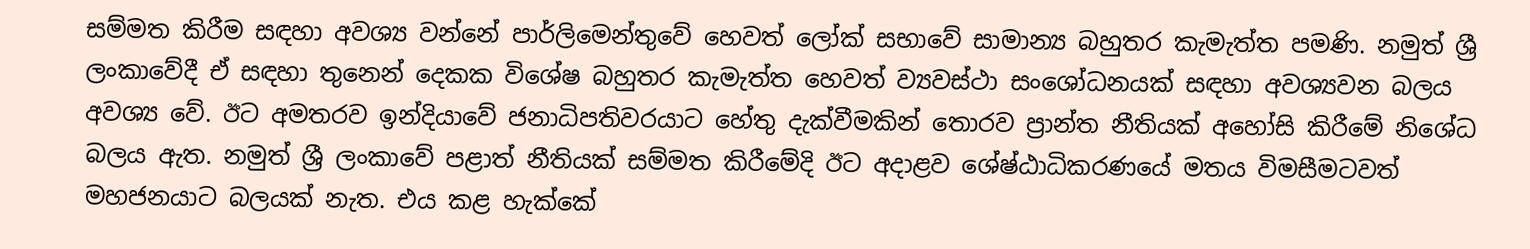සම්මත කිරීම සඳහා අවශ්‍ය වන්නේ පාර්ලිමෙන්තුවේ හෙවත් ලෝක් සභාවේ සාමාන්‍ය බහුතර කැමැත්ත පමණි. නමුත් ශ්‍රී ලංකාවේදී ඒ සඳහා තුනෙන් දෙකක විශේෂ බහුතර කැමැත්ත හෙවත් ව්‍යවස්ථා සංශෝධනයක් සඳහා අවශ්‍යවන බලය අවශ්‍ය වේ. ඊට අමතරව ඉන්දියාවේ ජනාධිපතිවරයාට හේතු දැක්වීමකින් තොරව ප්‍රාන්ත නීතියක් අහෝසි කිරීමේ නිශේධ බලය ඇත. නමුත් ශ්‍රී ලංකාවේ පළාත් නීතියක් සම්මත කිරීමේදි ඊට අදාළව ශේෂ්ඨාධිකරණයේ මතය විමසීමටවත් මහජනයාට බලයක් නැත. එය කළ හැක්කේ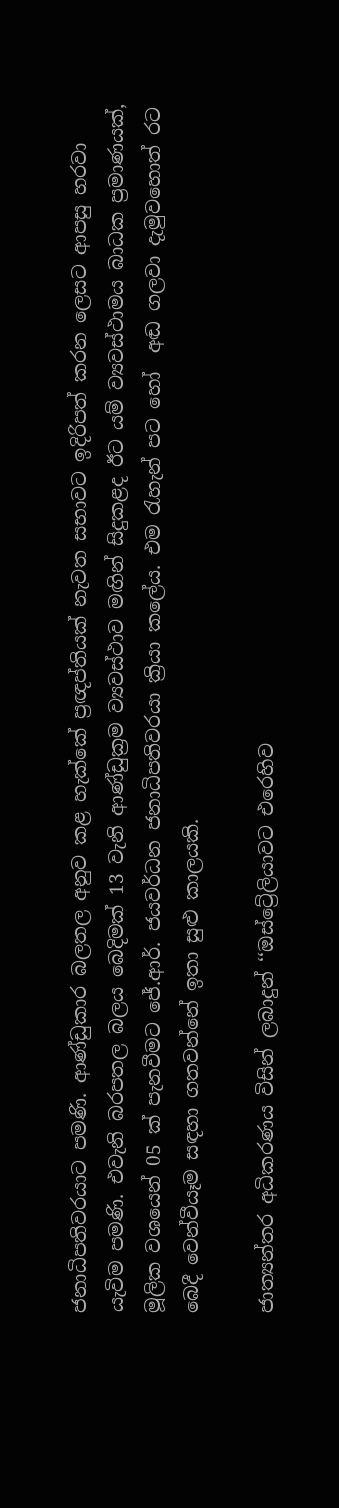ජනාධිපතිවරයාට පමණි. ආණ්ඩුකාර බලතල අනුව කළ හැක්කේ ප්‍රඥප්තියක් නැවත සභාවට ඉදිරිපත් කරන ලෙසට ආපසු හරවා යැවිම පමණි. එවැනි බරපතල බලය බෙදිමක් 13 වැනි ආණ්ඩුක්‍රම ව්‍යවස්ථාව මඟින් සිදුකළද ඊට යම් ව්‍යවස්ථාමය බාධක ප්‍රමාණයක්, මූලික වශයෙන් 05 ක් පැනවීමට ජේ.ආර්. ජයවර්ධන ජනාධිපතිවරයා ක්‍රියා කලේය. එම රැහැන් පට හෝ  අඬ ගලවා දැමුවහොත් රට බෙදී වෙන්වීයෑම සඳහා ගතවන්නේ ඉතා සුළු කාලයකි.

ජාත්‍යන්තර අධිකරණය විසින් ලබාදුන් ‘‘ඔස්ට්‍රේලියාවට එරෙහිව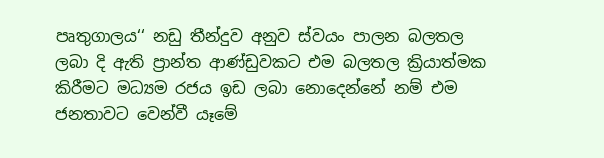පෘතුගාලය‘‘ නඩු තීන්දුව අනුව ස්වයං පාලන බලතල ලබා දි ඇති ප්‍රාන්ත ආණ්ඩුවකට එම බලතල ක්‍රියාත්මක කිරීමට මධ්‍යම රජය ඉඩ ලබා නොදෙන්නේ නම් එම ජනතාවට වෙන්වී යෑමේ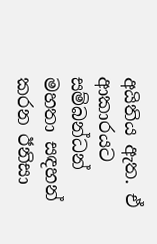අයිතිය ඇත. ඒ ආකාරයට සම්බන්ධන් මහතා සඳහන් කරන ඊනිසා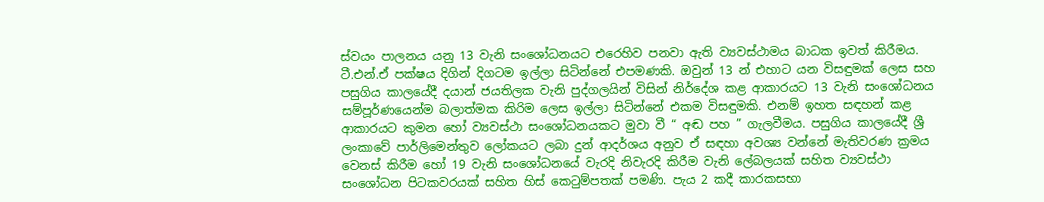ස්වයං පාලනය යනු 13 වැනි සංශෝධනයට එරෙහිව පනවා ඇති ව්‍යවස්ථාමය බාධක ඉවත් කිරීමය. ටී.එන්.ඒ පක්ෂය දිගින් දිගටම ඉල්ලා සිටින්නේ එපමණකි. ඔවුන් 13 න් එහාට යන විසඳුමක් ලෙස සහ පසුගිය කාලයේදී දයාන් ජයතිලක වැනි පුද්ගලයින් විසින් නිර්දේශ කළ ආකාරයට 13 වැනි සංශෝධනය සම්පූර්ණයෙන්ම බලාත්මක කිරිම ලෙස ඉල්ලා සිටින්නේ එකම විසඳුමකි. එනම් ඉහත සඳහන් කළ ආකාරයට කුමන හෝ ව්‍යවස්ථා සංශෝධනයකට මුවා වී “ අඬ පහ ” ගැලවීමය. පසුගිය කාලයේදී ශ්‍රී ලංකාවේ පාර්ලිමෙන්තුව ලෝකයට ලබා දුන් ආදර්ශය අනුව ඒ සඳහා අවශ්‍ය වන්නේ මැතිවරණ ක්‍රමය වෙනස් කිරීම හෝ 19 වැනි සංශෝධනයේ වැරදි නිවැරදි කිරීම වැනි ලේබලයක් සහිත ව්‍යවස්ථා සංශෝධන පිටකවරයක් සහිත හිස් කෙටුම්පතක් පමණි. පැය 2 කදී කාරකසභා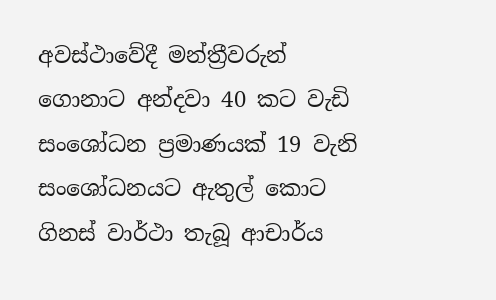අවස්ථාවේදී මන්ත්‍රීවරුන් ගොනාට අන්දවා 40 කට වැඩි සංශෝධන ප්‍රමාණයක් 19 වැනි සංශෝධනයට ඇතුල් කොට ගිනස් වාර්ථා තැබූ ආචාර්ය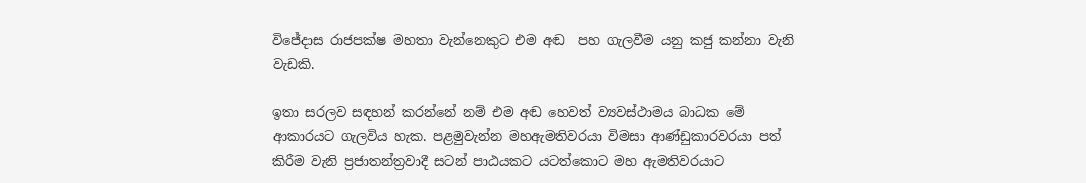විජේදාස රාජපක්ෂ මහතා වැන්නෙකුට එම අඬ  පහ ගැලවීම යනු කජු කන්නා වැනි වැඩකි.

ඉතා සරලව සඳහන් කරන්නේ නම් එම අඬ හෙවත් ව්‍යවස්ථාමය බාධක මේ ආකාරයට ගැලවිය හැක. පළමුවැන්න මහඇමතිවරයා විමසා ආණ්ඩුකාරවරයා පත් කිරීම වැනි ප්‍රජාතන්ත්‍රවාදී සටන් පාඨයකට යටත්කොට මහ ඇමතිවරයාට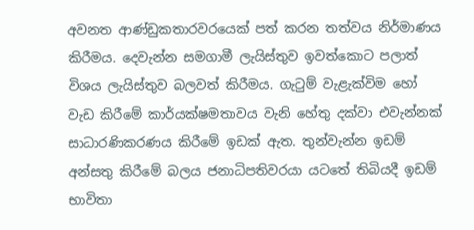අවනත ආණ්ඩුකතාරවරයෙක් පත් කරන තත්වය නිර්මාණය කිරීමය. දෙවැන්න සමගාමී ලැයිස්තුව ඉවත්කොට පලාත් විශය ලැයිස්තුව බලවත් කිරීමය. ගැටුම් වැළැක්විම හෝ වැඩ කිරීමේ කාර්යක්ෂමතාවය වැනි හේතු දක්වා එවැන්නක් සාධාරණිකරණය කිරීමේ ඉඩක් ඇත. තුන්වැන්න ඉඩම් අන්සතු කිරීමේ බලය ජනාධිපතිවරයා යටතේ තිබියදී ඉඩම් භාවිතා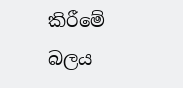කිරීමේ බලය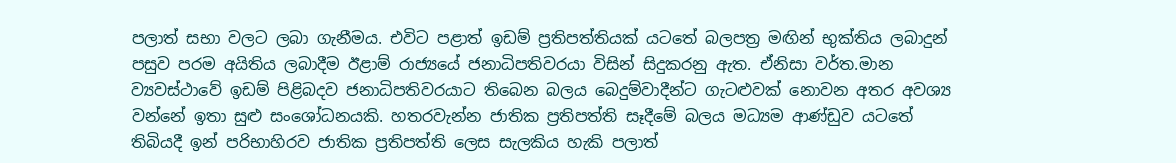පලාත් සභා වලට ලබා ගැනීමය. එවිට පළාත් ඉඩම් ප්‍රතිපත්තියක් යටතේ බලපත්‍ර මඟින් භුක්තිය ලබාදුන් පසුව පරම අයිතිය ලබාදීම ඊළාම් රාජ්‍යයේ ජනාධිපතිවරයා විසින් සිදුකරනු ඇත. ඒනිසා වර්ත.මාන ව්‍යවස්ථාවේ ඉඩම් පිළිබදව ජනාධිපතිවරයාට තිබෙන බලය බෙදුම්වාදීන්ට ගැටළුවක් නොවන අතර අවශ්‍ය වන්නේ ඉතා සුළු සංශෝධනයකි. හතරවැන්න ජාතික ප්‍රතිපත්ති සෑදීමේ බලය මධ්‍යම ආණ්ඩුව යටතේ තිබියදී ඉන් පරිභාහිරව ජාතික ප්‍රතිපත්ති ලෙස සැලකිය හැකි පලාත්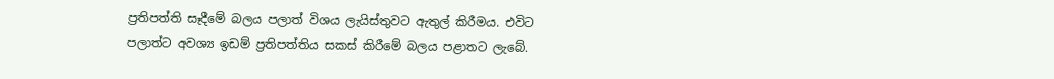ප්‍රතිපත්ති සෑදීමේ බලය පලාත් විශය ලැයිස්තුවට ඇතුල් කිරීමය. එවිට පලාත්ට අවශ්‍ය ඉඩම් ප්‍රතිපත්තිය සකස් කිරීමේ බලය පළාතට ලැබේ.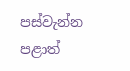පස්වැන්න පළාත්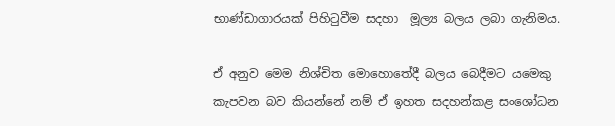භාණ්ඩාගාරයක් පිහිටුවීම සදහා  මූල්‍ය බලය ලබා ගැනිමය.

ඒ අනුව මෙම නිශ්චිත මොහොතේදී බලය බෙදීමට යමෙකු කැපවන බව කියන්නේ නම් ඒ ඉහත සදහන්කළ සංශෝධන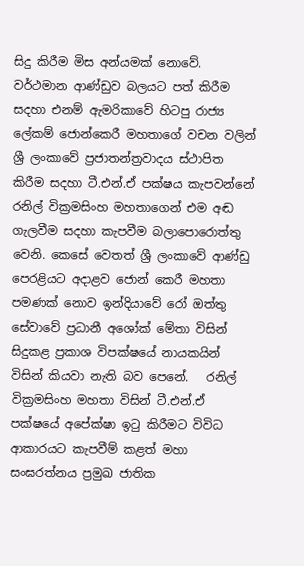සිදු කිරීම මිස අන්යමක් නොවේ. වර්ථමාන ආණ්ඩුව බලයට පත් කිරීම සදහා එනම් ඇමරිකාවේ හිටපු රාජ්‍ය ලේකම් ජොන්කෙරී මහතාගේ වචන වලින් ශ්‍රී ලංකාවේ ප්‍රජාතන්ත්‍රවාදය ස්ථාපිත කිරීම සදහා ටී.එන්.ඒ පක්ෂය කැපවන්නේ රනිල් වික්‍රමසිංහ මහතාගෙන් එම අඬ ගැලවීම සදහා කැපවීම බලාපොරොත්තු වෙනි. කෙසේ වෙතත් ශ්‍රී ලංකාවේ ආණ්ඩු පෙරළියට අදාළව ජොන් කෙරී මහතා පමණක් නොව ඉන්දියාවේ රෝ ඔත්තු සේවාවේ ප්‍රධානී අශෝක් මේතා විසින් සිදුකළ ප්‍රකාශ විපක්ෂයේ නායකයින් විසින් කියවා නැති බව පෙනේ.   රනිල් වික්‍රමසිංහ මහතා විසින් ටී.එන්.ඒ පක්ෂයේ අපේක්ෂා ඉටු කිරීමට විවිධ ආකාරයට කැපවීම් කළත් මහා සංඝරත්නය ප්‍රමුඛ ජාතික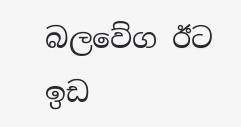බලවේග ඊට ඉඩ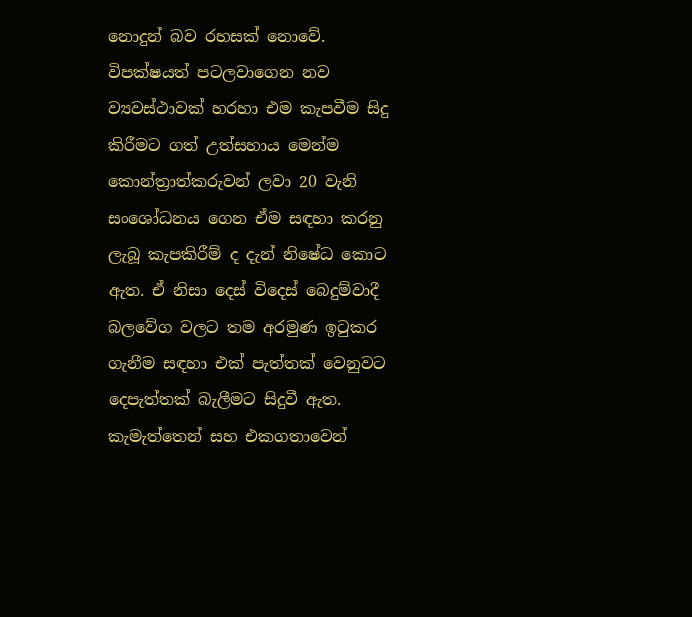නොදුන් බව රහසක් නොවේ. විපක්ෂයත් පටලවාගෙන නව ව්‍යවස්ථාවක් හරහා එම කැපවීම සිදු කිරීමට ගත් උත්සහාය මෙන්ම කොන්ත්‍රාත්කරුවන් ලවා 20 වැනි සංශෝධනය ගෙන ඒම සඳහා කරනු ලැබූ කැපකිරීම් ද දැන් නිෂේධ කොට ඇත. ඒ නිසා දෙස් විදෙස් බෙදුම්වාදී බලවේග වලට තම අරමුණ ඉටුකර ගැනීම සඳහා එක් පැත්තක් වෙනුවට දෙපැත්තක් බැලීමට සිදුවී ඇත. කැමැත්තෙන් සහ එකගතාවෙන්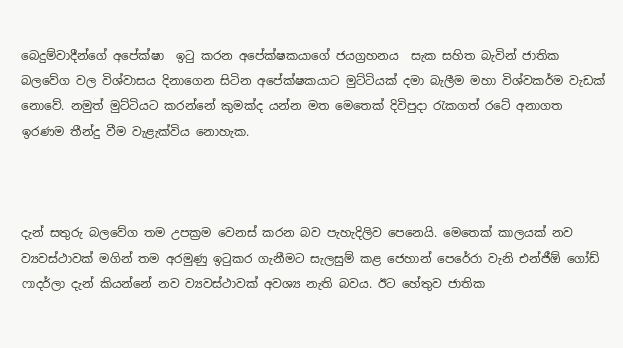බෙදුම්වාදීන්ගේ අපේක්ෂා  ඉටු කරන අපේක්ෂකයාගේ ජයග්‍රහනය  සැක සහිත බැවින් ජාතික බලවේග වල විශ්වාසය දිනාගෙන සිටින අපේක්ෂකයාට මුට්ටියක් දමා බැලීම මහා විශ්වකර්ම වැඩක් නොවේ. නමුත් මුට්ටියට කරන්නේ කුමක්ද යන්න මත මෙතෙක් දිවිපුදා රැකගත් රටේ අනාගත ඉරණම තීන්දු වීම වැළැක්විය නොහැක.



දැන් සතුරු බලවේග තම උපක්‍රම වෙනස් කරන බව පැහැදිලිව පෙනෙයි. මෙතෙක් කාලයක් නව ව්‍යවස්ථාවක් මගින් තම අරමුණු ඉටුකර ගැනීමට සැලසුම් කළ ජෙහාන් පෙරේරා වැනි එන්ජීඕ ගෝඩ් ෆාදර්ලා දැන් කියන්නේ නව ව්‍යවස්ථාවක් අවශ්‍ය නැති බවය. ඊට හේතුව ජාතික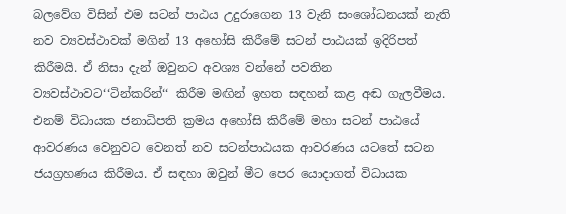බලවේග විසින් එම සටන් පාඨය උදුරාගෙන 13 වැනි සංශෝධනයක් නැති නව ව්‍යවස්ථාවක් මගින් 13 අහෝසි කිරීමේ සටන් පාඨයක් ඉදිරිපත් කිරීමයි. ඒ නිසා දැන් ඔවුනට අවශ්‍ය වන්නේ පවතින ව්‍යවස්ථාවට‘‘ටින්කරින්‘‘ කිරීම මඟින් ඉහත සඳහන් කළ අඬ ගැලවීමය. එනම් විධායක ජනාධිපති ක්‍රමය අහෝසි කිරීමේ මහා සටන් පාඨයේ ආවරණය වෙනුවට වෙනත් නව සටන්පාඨයක ආවරණය යටතේ සටන  ජයග්‍රහණය කිරීමය. ඒ සඳහා ඔවුන් මීට පෙර යොදාගත් විධායක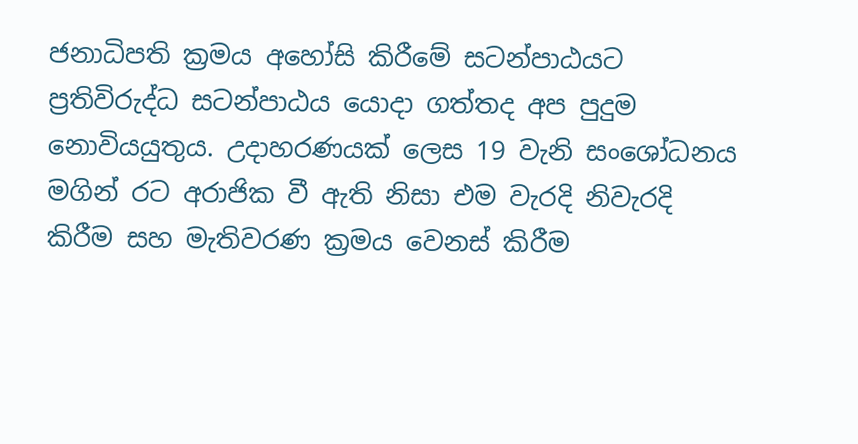ජනාධිපති ක්‍රමය අහෝසි කිරීමේ සටන්පාඨයට ප්‍රතිවිරුද්ධ සටන්පාඨය යොදා ගත්තද අප පුදුම නොවියයුතුය. උදාහරණයක් ලෙස 19 වැනි සංශෝධනය මගින් රට අරාජික වී ඇති නිසා එම වැරදි නිවැරදි කිරීම සහ මැතිවරණ ක්‍රමය වෙනස් කිරීම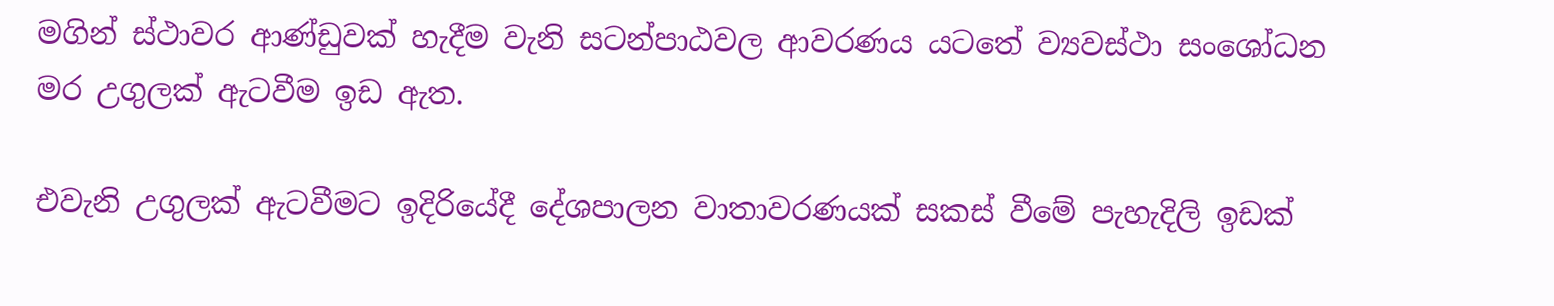මගින් ස්ථාවර ආණ්ඩුවක් හැදීම වැනි සටන්පාඨවල ආවරණය යටතේ ව්‍යවස්ථා සංශෝධන මර උගුලක් ඇටවීම ඉඩ ඇත.

එවැනි උගුලක් ඇටවීමට ඉදිරියේදී දේශපාලන වාතාවරණයක් සකස් වීමේ පැහැදිලි ඉඩක්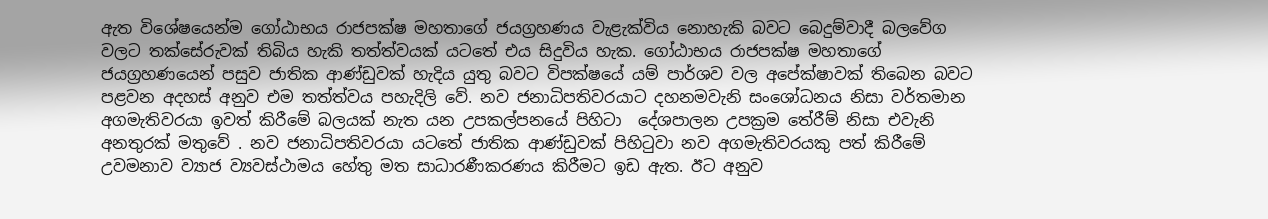ඇත විශේෂයෙන්ම ගෝඨාභය රාජපක්ෂ මහතාගේ ජයග්‍රහණය වැළැක්විය නොහැකි බවට බෙදුම්වාදී බලවේග වලට තක්සේරුවක් තිබිය හැකි තත්ත්වයක් යටතේ එය සිදුවිය හැක. ගෝඨාභය රාජපක්ෂ මහතාගේ ජයග්‍රහණයෙන් පසුව ජාතික ආණ්ඩුවක් හැදිය යුතු බවට විපක්ෂයේ යම් පාර්ශව වල අපේක්ෂාවක් තිබෙන බවට පළවන අදහස් අනුව එම තත්ත්වය පහැදිලි වේ. නව ජනාධිපතිවරයාට දහනමවැනි සංශෝධනය නිසා වර්තමාන අගමැතිවරයා ඉවත් කිරීමේ බලයක් නැත යන උපකල්පනයේ පිහිටා  දේශපාලන උපක්‍රම තේරීම් නිසා එවැනි අනතුරක් මතුවේ . නව ජනාධිපතිවරයා යටතේ ජාතික ආණ්ඩුවක් පිහිටුවා නව අගමැතිවරයකු පත් කිරීමේ උවමනාව ව්‍යාජ ව්‍යවස්ථාමය හේතු මත සාධාරණීකරණය කිරීමට ඉඩ ඇත. ඊට අනුව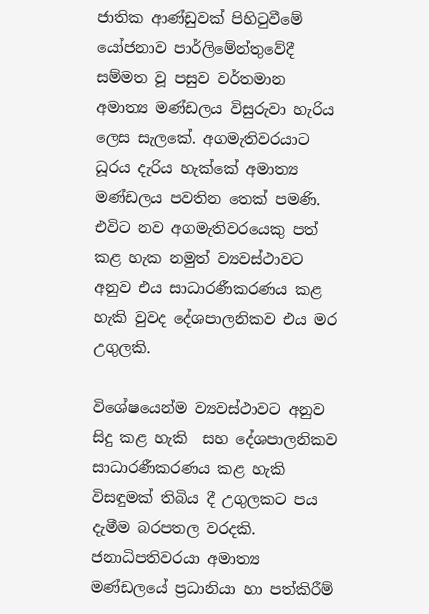ජාතික ආණ්ඩුවක් පිහිටුවීමේ යෝජනාව පාර්ලිමේන්තුවේදී සම්මත වූ පසුව වර්තමාන අමාත්‍ය මණ්ඩලය විසුරුවා හැරිය ලෙස සැලකේ. අගමැතිවරයාට ධූරය දැරිය හැක්කේ අමාත්‍ය මණ්ඩලය පවතින තෙක් පමණි. එවිට නව අගමැතිවරයෙකු පත් කළ හැක නමුත් ව්‍යවස්ථාවට අනුව එය සාධාරණීකරණය කළ හැකි වුවද දේශපාලනිකව එය මර උගුලකි.

විශේෂයෙන්ම ව්‍යවස්ථාවට අනුව සිදු කළ හැකි  සහ දේශපාලනිකව සාධාරණීකරණය කළ හැකි විසඳුමක් තිබිය දී උගුලකට පය දැමීම බරපතල වරදකි. ජනාධිපතිවරයා අමාත්‍ය මණ්ඩලයේ ප්‍රධානියා හා පත්කිරීම්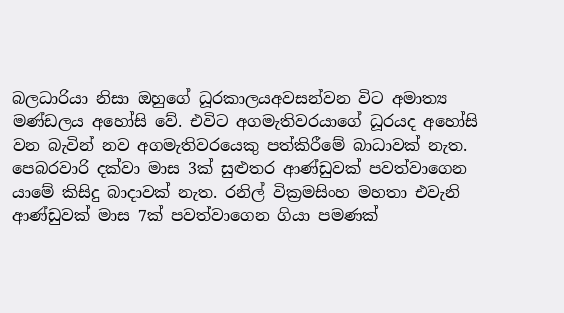බලධාරියා නිසා ඔහුගේ ධූරකාලයඅවසන්වන විට අමාත්‍ය මණ්ඩලය අහෝසි වේ. එවිට අගමැතිවරයාගේ ධූරයද අහෝසි වන බැවින් නව අගමැතිවරයෙකු පත්කිරීමේ බාධාවක් නැත. පෙබරවාරි දක්වා මාස 3ක් සුළුතර ආණ්ඩුවක් පවත්වාගෙන යාමේ කිසිදු බාදාවක් නැත. රනිල් වික්‍රමසිංහ මහතා එවැනි ආණ්ඩුවක් මාස 7ක් පවත්වාගෙන ගියා පමණක්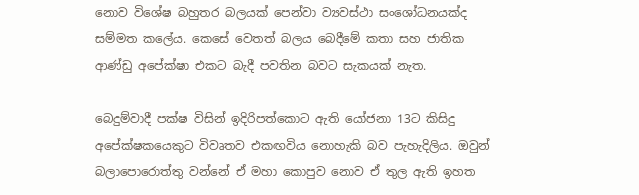නොව විශේෂ බහුතර බලයක් පෙන්වා ව්‍යවස්ථා සංශෝධනයක්ද සම්මත කලේය. කෙසේ වෙතත් බලය බෙදීමේ කතා සහ ජාතික ආණ්ඩු අපේක්ෂා එකට බැදී පවතින බවට සැකයක් නැත.

බෙදුම්වාදී පක්ෂ විසින් ඉදිරිපත්කොට ඇති යෝජනා 13ට කිසිදු අපේක්ෂකයෙකුට විවෘතව එකඟවිය නොහැකි බව පැහැදිලිය. ඔවුන් බලාපොරොත්තු වන්නේ ඒ මහා කොපුව නොව ඒ තුල ඇති ඉහත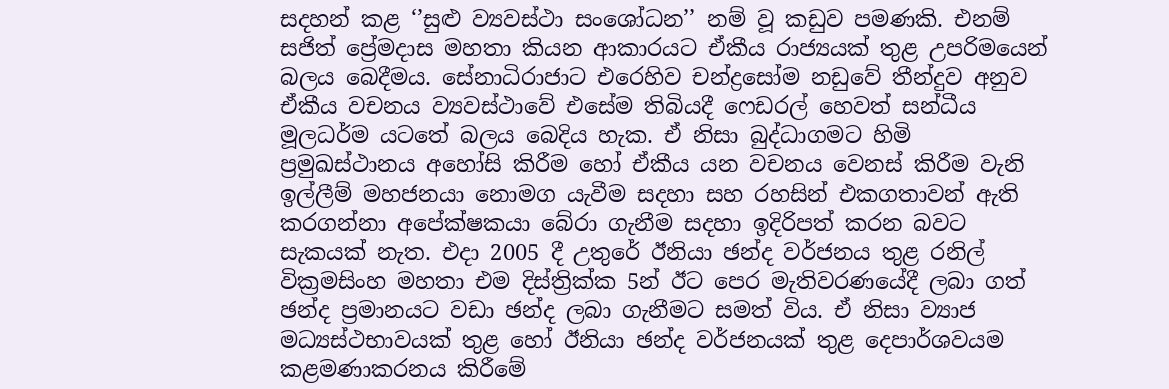සදහන් කළ ‘’සුළු ව්‍යවස්ථා සංශෝධන’’ නම් වූ කඩුව පමණකි. එනම් සජිත් ප්‍රේමදාස මහතා කියන ආකාරයට ඒකීය රාජ්‍යයක් තුළ උපරිමයෙන් බලය බෙදීමය. සේනාධිරාජාට එරෙහිව චන්ද්‍රසෝම නඩුවේ තීන්දුව අනුව ඒකීය වචනය ව්‍යවස්ථාවේ එසේම තිබියදී ෆෙඩරල් හෙවත් සන්ධීය මූලධර්ම යටතේ බලය බෙදිය හැක. ඒ නිසා බුද්ධාගමට හිමි ප්‍රමුඛස්ථානය අහෝසි කිරීම හෝ ඒකීය යන වචනය වෙනස් කිරීම වැනි ඉල්ලීම් මහජනයා නොමග යැවීම සදහා සහ රහසින් එකගතාවන් ඇති කරගන්නා අපේක්ෂකයා බේරා ගැනීම සදහා ඉදිරිපත් කරන බවට සැකයක් නැත. එදා 2005 දී උතුරේ ඊනියා ඡන්ද වර්ජනය තුළ රනිල් වික්‍රමසිංහ මහතා එම දිස්ත්‍රික්ක 5න් ඊට පෙර මැතිවරණයේදී ලබා ගත් ඡන්ද ප්‍රමානයට වඩා ඡන්ද ලබා ගැනීමට සමත් විය. ඒ නිසා ව්‍යාජ මධ්‍යස්ථභාවයක් තුළ හෝ ඊනියා ඡන්ද වර්ජනයක් තුළ දෙපාර්ශවයම කළමණාකරනය කිරීමේ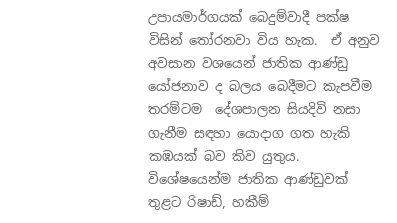උපායමාර්ගයක් බෙදුම්වාදී පක්ෂ විසින් තෝරනවා විය හැක.  ඒ අනුව අවසාන වශයෙන් ජාතික ආණ්ඩු යෝජනාව ද බලය බෙදීමට කැපවීම තරම්ටම  දේශපාලන සියදිවි නසා ගැනීම සඳහා යොදාග ගත හැකි කඹයක් බව කිව යුතුය. විශේෂයෙන්ම ජාතික ආණ්ඩුවක් තුළට රිෂාඩ්, හකීම්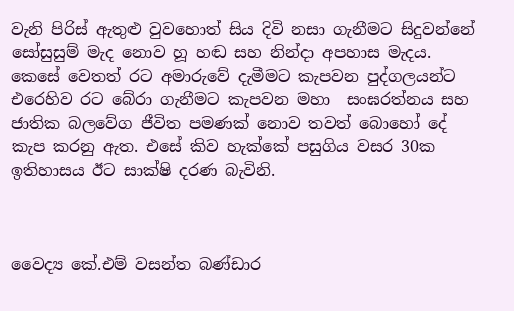වැනි පිරිස් ඇතුළු වුවහොත් සිය දිවි නසා ගැනීමට සිදුවන්නේ සෝසුසුම් මැද නොව හූ හඬ සහ නින්දා අපහාස මැදය. කෙසේ වෙතත් රට අමාරුවේ දැමීමට කැපවන පුද්ගලයන්ට එරෙහිව රට බේරා ගැනීමට කැපවන මහා  සංඝරත්නය සහ ජාතික බලවේග ජීවිත පමණක් නොව තවත් බොහෝ දේ කැප කරනු ඇත. එසේ කිව හැක්කේ පසුගිය වසර 30ක ඉතිහාසය ඊට සාක්ෂි දරණ බැවිනි.



වෛද්‍ය කේ.එම් වසන්ත බණ්ඩාර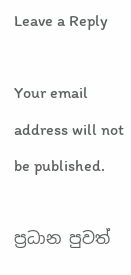Leave a Reply

Your email address will not be published.

ප්‍රධාන පුවත්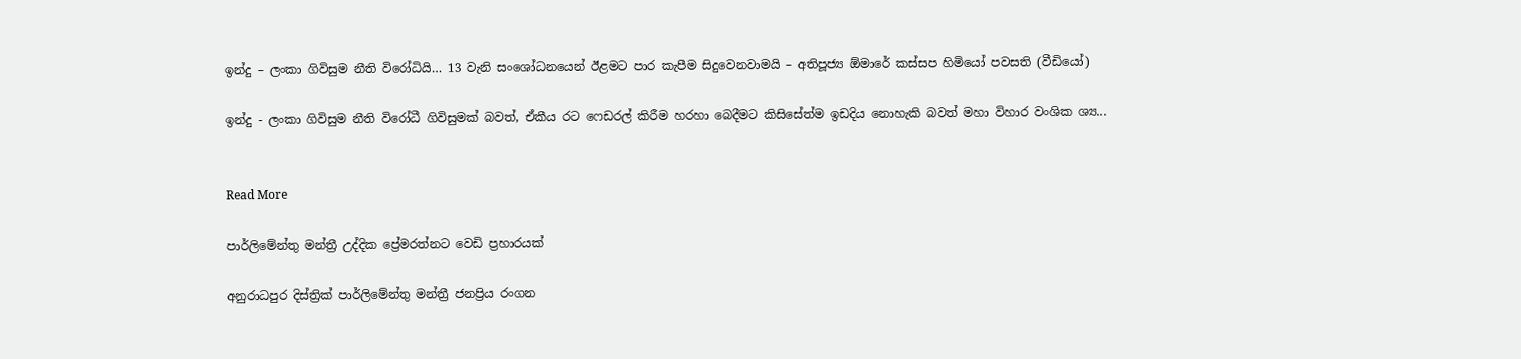ඉන්දු – ලංකා ගිවිසුම නීති විරෝධියි… 13 වැනි සංශෝධනයෙන් ඊළමට පාර කැපීම සිදුවෙනවාමයි – අතිපූජ්‍ය ඕමාරේ කස්සප හිමියෝ පවසති (වීඩියෝ)

ඉන්දු - ලංකා ගිවිසුම නීති විරෝධී ගිවිසුමක් බවත්, ඒකීය රට ෆෙඩරල් කිරීම හරහා බෙදීමට කිසිසේත්ම ඉඩදිය නොහැකි බවත් මහා විහාර වංශික ශ්‍ය...


Read More

පාර්ලිමේන්තු මන්ත්‍රී උද්දික ප්‍රේමරත්නට වෙඩි ප්‍රහාරයක්

අනුරාධපුර දිස්ත්‍රික් පාර්ලිමේන්තු මන්ත්‍රී ජනප්‍රිය රංගන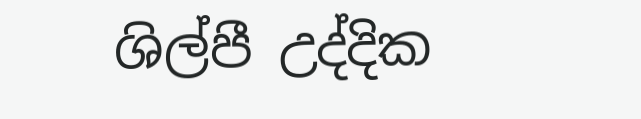ශිල්පී උද්දික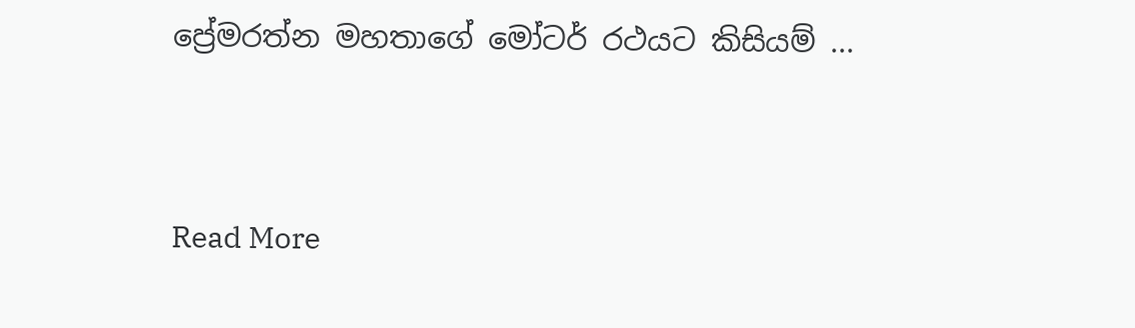ප්‍රේමරත්න මහතාගේ මෝටර් රථයට කිසියම් ...


Read More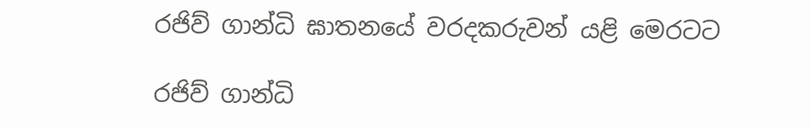රජිව් ගාන්ධි ඝාතනයේ වරදකරුවන් යළි මෙරටට

රජිව් ගාන්ධි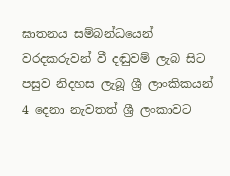ඝාතනය සම්බන්ධයෙන් වරදකරුවන් වී දඬුවම් ලැබ සිට පසුව නිදහස ලැබූ ශ්‍රී ලාංකිකයන් 4 දෙනා නැවතත් ශ්‍රී ලංකාවට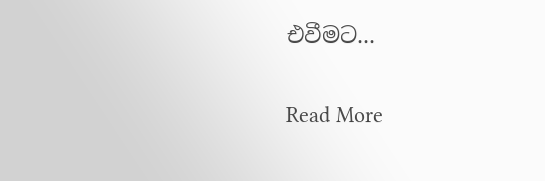එවීමට...


Read More